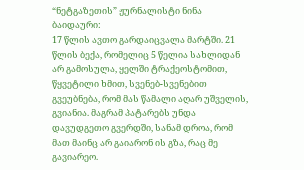“ნეტგაზეთის” ჟურნალისტი ნინა ბაიდაური:
17 წლის ავთო გარდაიცვალა მარტში. 21 წლის ბექა, რომელიც 5 წელია სახლიდან არ გამოსულა, ყელში ტრაქეოსტომით, წყვეტილი ხმით, სვენებ-სვენებით გვეუბნება, რომ მას წამალი აღარ უშველის, გვიანია. მაგრამ პატარებს უნდა დავუდგეთო გვერდში, სანამ დროა, რომ მათ მაინც არ გაიარონ ის გზა, რაც მე გავიარეო.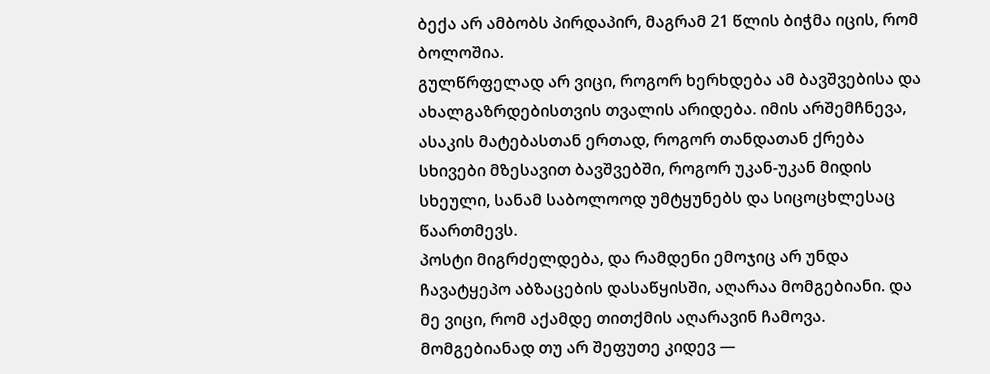ბექა არ ამბობს პირდაპირ, მაგრამ 21 წლის ბიჭმა იცის, რომ ბოლოშია.
გულწრფელად არ ვიცი, როგორ ხერხდება ამ ბავშვებისა და ახალგაზრდებისთვის თვალის არიდება. იმის არშემჩნევა, ასაკის მატებასთან ერთად, როგორ თანდათან ქრება სხივები მზესავით ბავშვებში, როგორ უკან-უკან მიდის სხეული, სანამ საბოლოოდ უმტყუნებს და სიცოცხლესაც წაართმევს.
პოსტი მიგრძელდება, და რამდენი ემოჯიც არ უნდა ჩავატყეპო აბზაცების დასაწყისში, აღარაა მომგებიანი. და მე ვიცი, რომ აქამდე თითქმის აღარავინ ჩამოვა. მომგებიანად თუ არ შეფუთე კიდევ —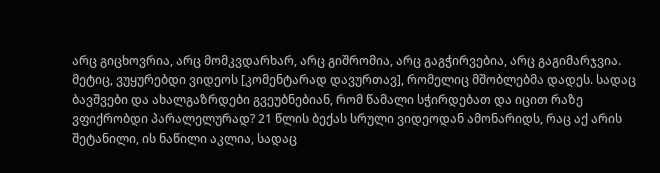არც გიცხოვრია, არც მომკვდარხარ, არც გიშრომია, არც გაგჭირვებია, არც გაგიმარჯვია.
მეტიც, ვუყურებდი ვიდეოს [კომენტარად დავურთავ], რომელიც მშობლებმა დადეს. სადაც ბავშვები და ახალგაზრდები გვეუბნებიან, რომ წამალი სჭირდებათ და იცით რაზე ვფიქრობდი პარალელურად? 21 წლის ბექას სრული ვიდეოდან ამონარიდს, რაც აქ არის შეტანილი, ის ნაწილი აკლია, სადაც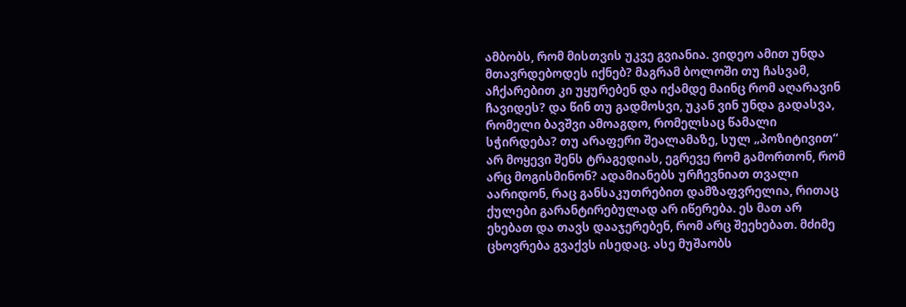ამბობს, რომ მისთვის უკვე გვიანია. ვიდეო ამით უნდა მთავრდებოდეს იქნებ? მაგრამ ბოლოში თუ ჩასვამ, აჩქარებით კი უყურებენ და იქამდე მაინც რომ აღარავინ ჩავიდეს? და წინ თუ გადმოსვი, უკან ვინ უნდა გადასვა, რომელი ბავშვი ამოაგდო, რომელსაც წამალი სჭირდება? თუ არაფერი შეალამაზე, სულ „პოზიტივით“ არ მოყევი შენს ტრაგედიას, ეგრევე რომ გამორთონ, რომ არც მოგისმინონ? ადამიანებს ურჩევნიათ თვალი აარიდონ, რაც განსაკუთრებით დამზაფვრელია, რითაც ქულები გარანტირებულად არ იწერება. ეს მათ არ ეხებათ და თავს დააჯერებენ, რომ არც შეეხებათ. მძიმე ცხოვრება გვაქვს ისედაც. ასე მუშაობს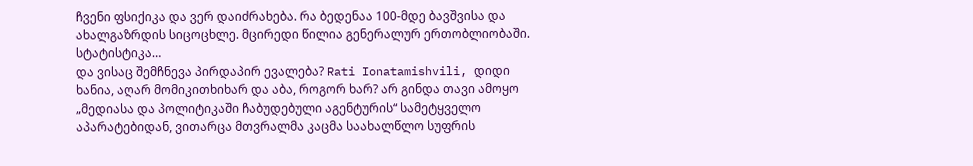ჩვენი ფსიქიკა და ვერ დაიძრახება. რა ბედენაა 100-მდე ბავშვისა და ახალგაზრდის სიცოცხლე. მცირედი წილია გენერალურ ერთობლიობაში. სტატისტიკა…
და ვისაც შემჩნევა პირდაპირ ევალება? Rati Ionatamishvili, დიდი ხანია, აღარ მომიკითხიხარ და აბა, როგორ ხარ? არ გინდა თავი ამოყო „მედიასა და პოლიტიკაში ჩაბუდებული აგენტურის“ სამეტყველო აპარატებიდან, ვითარცა მთვრალმა კაცმა საახალწლო სუფრის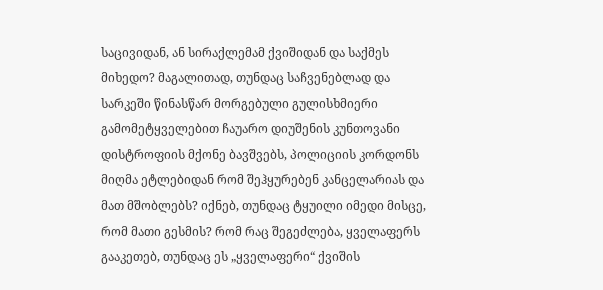საცივიდან, ან სირაქლემამ ქვიშიდან და საქმეს მიხედო? მაგალითად, თუნდაც საჩვენებლად და სარკეში წინასწარ მორგებული გულისხმიერი გამომეტყველებით ჩაუარო დიუშენის კუნთოვანი დისტროფიის მქონე ბავშვებს, პოლიციის კორდონს მიღმა ეტლებიდან რომ შეჰყურებენ კანცელარიას და მათ მშობლებს? იქნებ, თუნდაც ტყუილი იმედი მისცე, რომ მათი გესმის? რომ რაც შეგეძლება, ყველაფერს გააკეთებ, თუნდაც ეს „ყველაფერი“ ქვიშის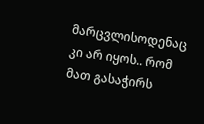მარცვლისოდენაც კი არ იყოს.. რომ მათ გასაჭირს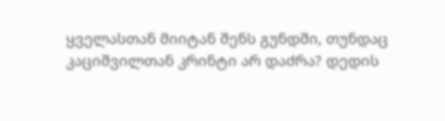ყველასთან მიიტან შენს გუნდში, თუნდაც კაციშვილთან კრინტი არ დაძრა? დედის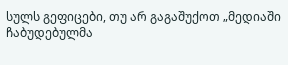სულს გეფიცები, თუ არ გაგაშუქოთ „მედიაში ჩაბუდებულმა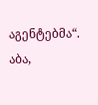აგენტებმა“. აბა,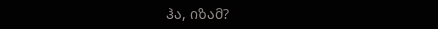ჰა, იზამ?